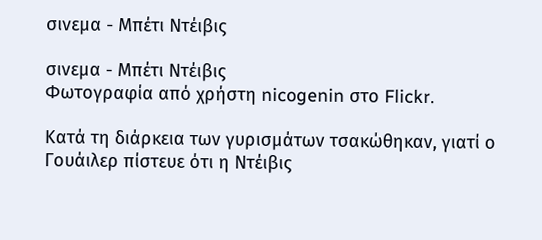σινεμα - Μπέτι Ντέιβις

σινεμα - Μπέτι Ντέιβις
Φωτογραφία από χρήστη nicogenin στο Flickr.

Κατά τη διάρκεια των γυρισμάτων τσακώθηκαν, γιατί ο Γουάιλερ πίστευε ότι η Ντέιβις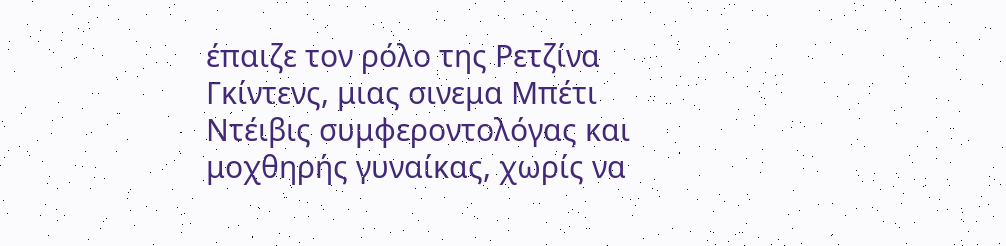έπαιζε τον ρόλο της Ρετζίνα Γκίντενς, μιας σινεμα Μπέτι Ντέιβις συμφεροντολόγας και μοχθηρής γυναίκας, χωρίς να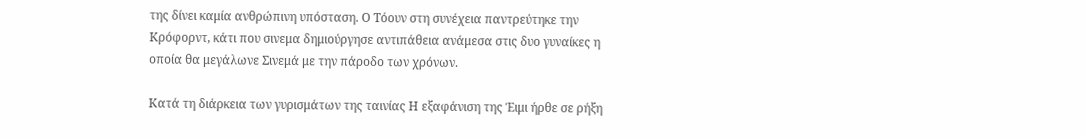της δίνει καμία ανθρώπινη υπόσταση. Ο Τόουν στη συνέχεια παντρεύτηκε την Κρόφορντ, κάτι που σινεμα δημιούργησε αντιπάθεια ανάμεσα στις δυο γυναίκες η οποία θα μεγάλωνε Σινεμά με την πάροδο των χρόνων.

Κατά τη διάρκεια των γυρισμάτων της ταινίας Η εξαφάνιση της Έιμι ήρθε σε ρήξη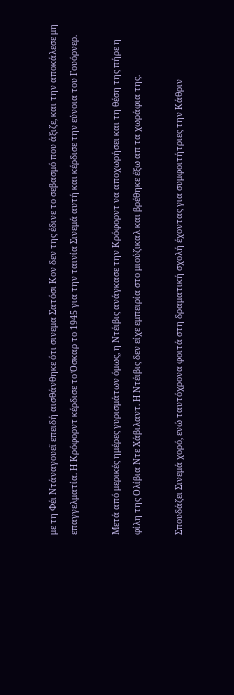με τη Φέι Ντάναγουεϊ επειδή αισθάνθηκε ότι σινεμα Σατόσι Κον δεν της έδινε το σεβασμό που άξιζε, και την αποκάλεσε μη επαγγελματία. Η Κρόφορντ κέρδισε το Όσκαρ το 1945 για την ταινία Σινεμά αυτή και κέρδισε την εύνοια του Γουόρνερ.

Μετά από μερικές ημέρες γυρισμάτων όμως, η Ντέιβις ανάγκασε την Κρόφορντ να αποχωρήσει και τη θέση της πήρε η φίλη της Ολίβια Ντε Χάβιλαντ. Η Ντέιβις δεν είχε εμπειρία στο μιούζικαλ και βρέθηκε έξω απ τα χωράφια της.

Σπουδάζει Σινεμά χορό, ενώ ταυτόχρονα φοιτά στη δραματική σχολή έχοντας για συμφοιτήτριες την Κάθριν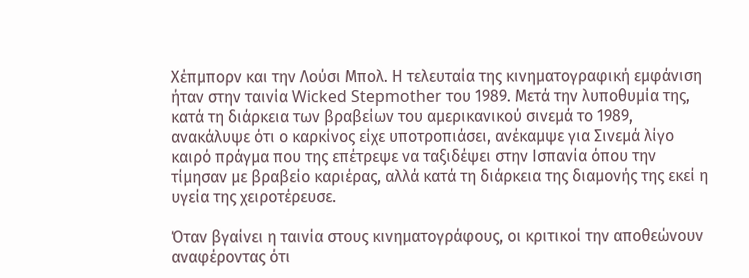Χέπμπορν και την Λούσι Μπολ. Η τελευταία της κινηματογραφική εμφάνιση ήταν στην ταινία Wicked Stepmother του 1989. Μετά την λυποθυμία της, κατά τη διάρκεια των βραβείων του αμερικανικού σινεμά το 1989, ανακάλυψε ότι ο καρκίνος είχε υποτροπιάσει, ανέκαμψε για Σινεμά λίγο καιρό πράγμα που της επέτρεψε να ταξιδέψει στην Ισπανία όπου την τίμησαν με βραβείο καριέρας, αλλά κατά τη διάρκεια της διαμονής της εκεί η υγεία της χειροτέρευσε.

Όταν βγαίνει η ταινία στους κινηματογράφους, οι κριτικοί την αποθεώνουν αναφέροντας ότι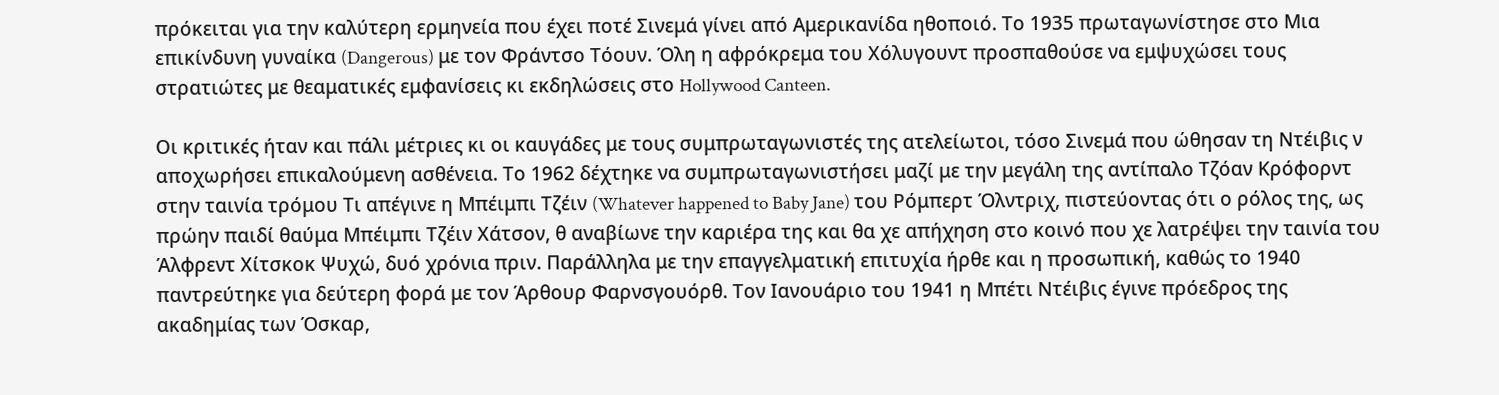πρόκειται για την καλύτερη ερμηνεία που έχει ποτέ Σινεμά γίνει από Αμερικανίδα ηθοποιό. Το 1935 πρωταγωνίστησε στο Μια επικίνδυνη γυναίκα (Dangerous) με τον Φράντσο Τόουν. Όλη η αφρόκρεμα του Χόλυγουντ προσπαθούσε να εμψυχώσει τους στρατιώτες με θεαματικές εμφανίσεις κι εκδηλώσεις στο Hollywood Canteen.

Οι κριτικές ήταν και πάλι μέτριες κι οι καυγάδες με τους συμπρωταγωνιστές της ατελείωτοι, τόσο Σινεμά που ώθησαν τη Ντέιβις ν αποχωρήσει επικαλούμενη ασθένεια. Το 1962 δέχτηκε να συμπρωταγωνιστήσει μαζί με την μεγάλη της αντίπαλο Τζόαν Κρόφορντ στην ταινία τρόμου Τι απέγινε η Μπέιμπι Τζέιν (Whatever happened to Baby Jane) του Ρόμπερτ Όλντριχ, πιστεύοντας ότι ο ρόλος της, ως πρώην παιδί θαύμα Μπέιμπι Τζέιν Χάτσον, θ αναβίωνε την καριέρα της και θα χε απήχηση στο κοινό που χε λατρέψει την ταινία του Άλφρεντ Χίτσκοκ Ψυχώ, δυό χρόνια πριν. Παράλληλα με την επαγγελματική επιτυχία ήρθε και η προσωπική, καθώς το 1940 παντρεύτηκε για δεύτερη φορά με τον Άρθουρ Φαρνσγουόρθ. Τον Ιανουάριο του 1941 η Μπέτι Ντέιβις έγινε πρόεδρος της ακαδημίας των Όσκαρ,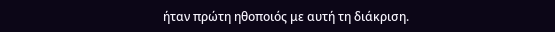ήταν πρώτη ηθοποιός με αυτή τη διάκριση.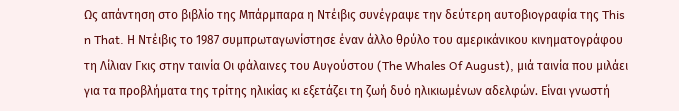Ως απάντηση στο βιβλίο της Μπάρμπαρα η Ντέιβις συνέγραψε την δεύτερη αυτοβιογραφία της This n That. Η Ντέιβις το 1987 συμπρωταγωνίστησε έναν άλλο θρύλο του αμερικάνικου κινηματογράφου τη Λίλιαν Γκις στην ταινία Οι φάλαινες του Αυγούστου (The Whales Of August), μιά ταινία που μιλάει για τα προβλήματα της τρίτης ηλικίας κι εξετάζει τη ζωή δυό ηλικιωμένων αδελφών. Είναι γνωστή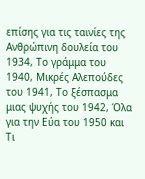επίσης για τις ταινίες της Ανθρώπινη δουλεία του 1934, Το γράμμα του 1940, Μικρές Αλεπούδες του 1941, Το ξέσπασμα μιας ψυχής του 1942, Όλα για την Εύα του 1950 και Τι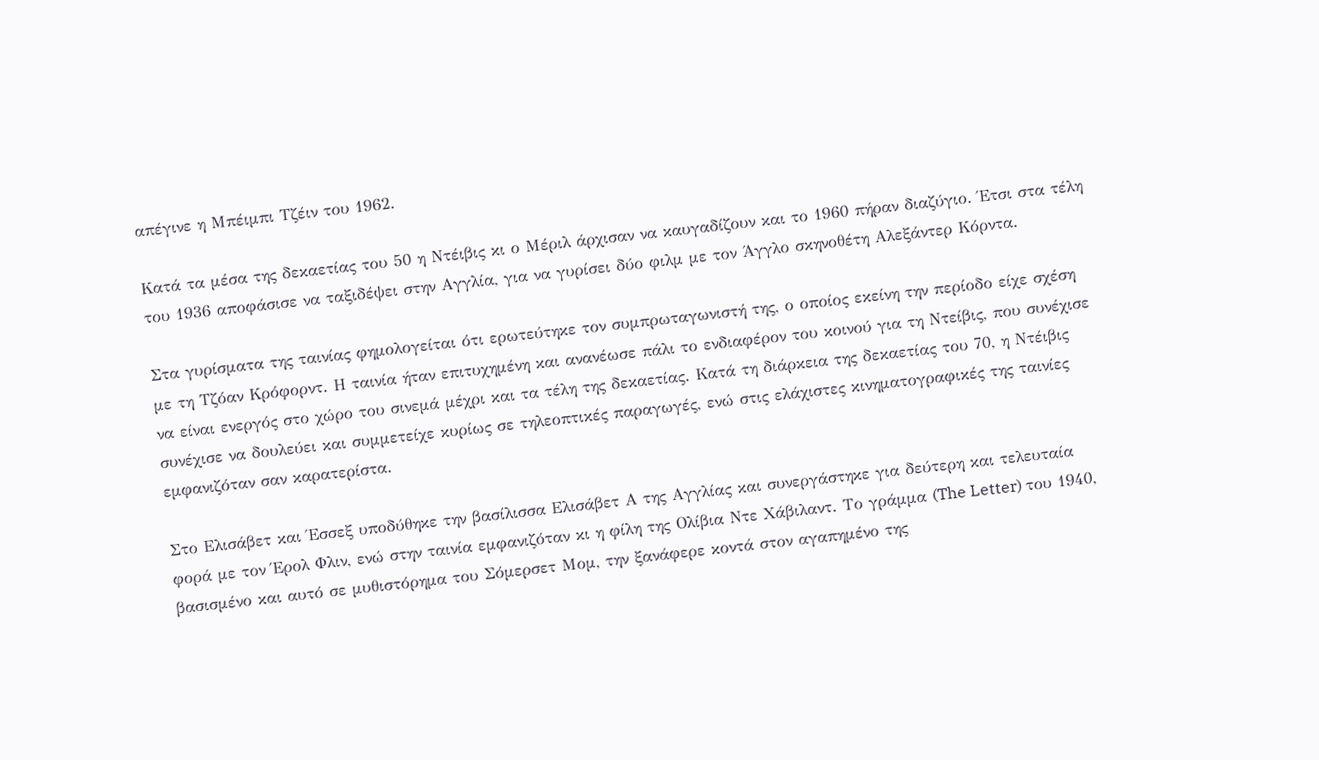απέγινε η Μπέιμπι Τζέιν του 1962.

Κατά τα μέσα της δεκαετίας του 50 η Ντέιβις κι ο Μέριλ άρχισαν να καυγαδίζουν και το 1960 πήραν διαζύγιο. Έτσι στα τέλη του 1936 αποφάσισε να ταξιδέψει στην Αγγλία, για να γυρίσει δύο φιλμ με τον Άγγλο σκηνοθέτη Αλεξάντερ Κόρντα.

Στα γυρίσματα της ταινίας φημολογείται ότι ερωτεύτηκε τον συμπρωταγωνιστή της, ο οποίος εκείνη την περίοδο είχε σχέση με τη Τζόαν Κρόφορντ. Η ταινία ήταν επιτυχημένη και ανανέωσε πάλι το ενδιαφέρον του κοινού για τη Ντείβις, που συνέχισε να είναι ενεργός στο χώρο του σινεμά μέχρι και τα τέλη της δεκαετίας. Κατά τη διάρκεια της δεκαετίας του 70, η Ντέιβις συνέχισε να δουλεύει και συμμετείχε κυρίως σε τηλεοπτικές παραγωγές, ενώ στις ελάχιστες κινηματογραφικές της ταινίες εμφανιζόταν σαν καρατερίστα.

Στο Ελισάβετ και Έσσεξ υποδύθηκε την βασίλισσα Ελισάβετ Α της Αγγλίας και συνεργάστηκε για δεύτερη και τελευταία φορά με τον Έρολ Φλιν, ενώ στην ταινία εμφανιζόταν κι η φίλη της Ολίβια Ντε Χάβιλαντ. Το γράμμα (The Letter) του 1940, βασισμένο και αυτό σε μυθιστόρημα του Σόμερσετ Μομ, την ξανάφερε κοντά στον αγαπημένο της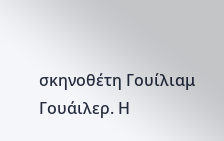σκηνοθέτη Γουίλιαμ Γουάιλερ. Η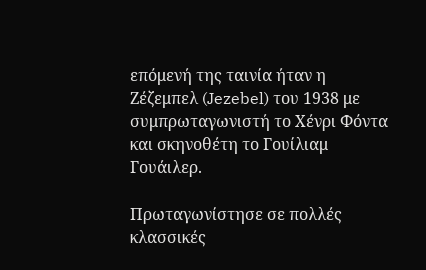επόμενή της ταινία ήταν η Ζέζεμπελ (Jezebel) του 1938 με συμπρωταγωνιστή το Χένρι Φόντα και σκηνοθέτη το Γουίλιαμ Γουάιλερ.

Πρωταγωνίστησε σε πολλές κλασσικές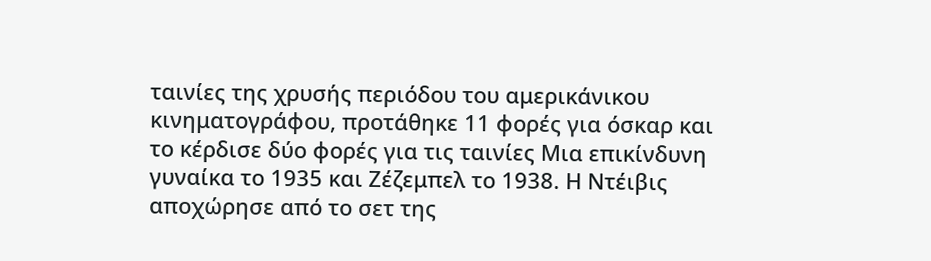ταινίες της χρυσής περιόδου του αμερικάνικου κινηματογράφου, προτάθηκε 11 φορές για όσκαρ και το κέρδισε δύο φορές για τις ταινίες Μια επικίνδυνη γυναίκα το 1935 και Ζέζεμπελ το 1938. Η Ντέιβις αποχώρησε από το σετ της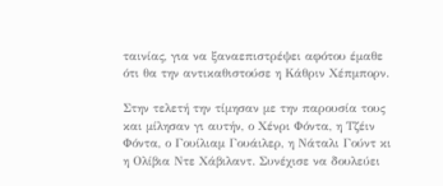ταινίας, για να ξαναεπιστρέψει αφότου έμαθε ότι θα την αντικαθιστούσε η Κάθριν Χέπμπορν.

Στην τελετή την τίμησαν με την παρουσία τους και μίλησαν γι αυτήν, ο Χένρι Φόντα, η Τζέιν Φόντα, ο Γουίλιαμ Γουάιλερ, η Νάταλι Γούντ κι η Ολίβια Ντε Χάβιλαντ. Συνέχισε να δουλεύει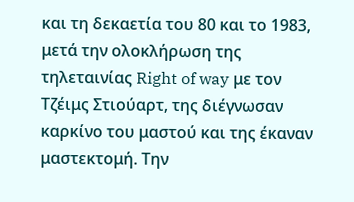και τη δεκαετία του 80 και το 1983, μετά την ολοκλήρωση της τηλεταινίας Right of way με τον Τζέιμς Στιούαρτ, της διέγνωσαν καρκίνο του μαστού και της έκαναν μαστεκτομή. Την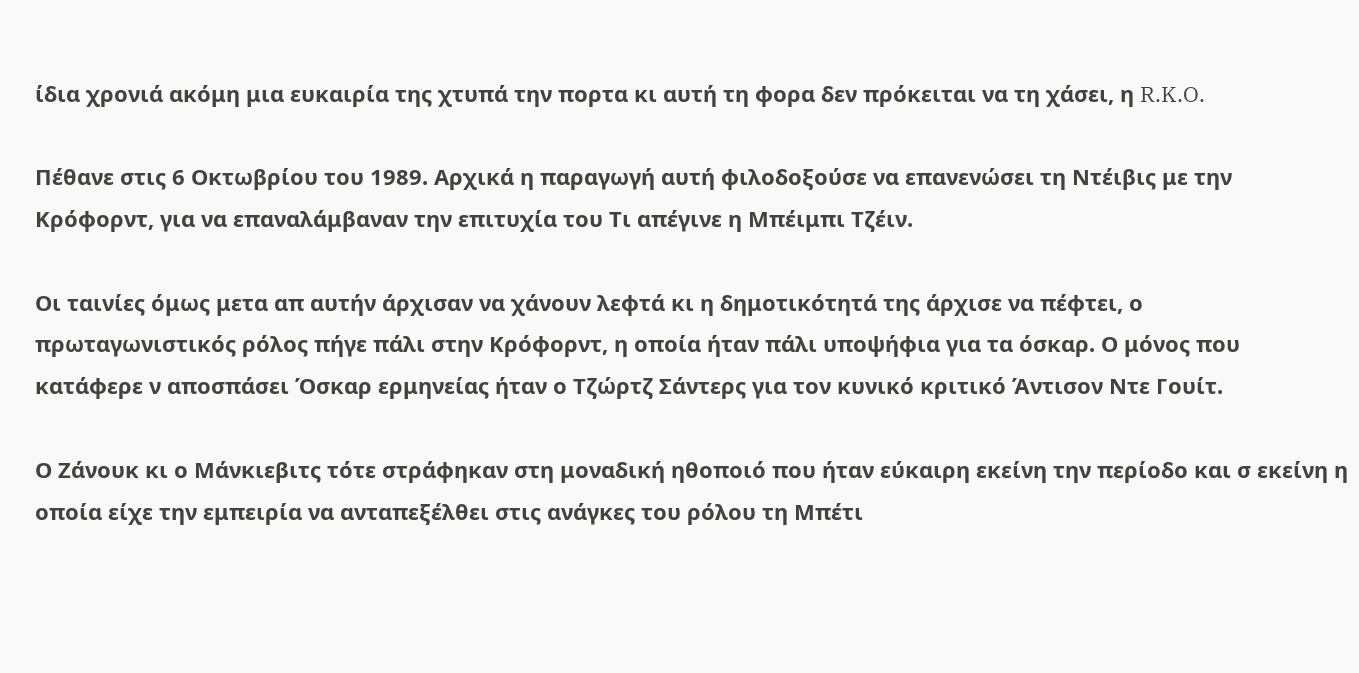ίδια χρονιά ακόμη μια ευκαιρία της χτυπά την πορτα κι αυτή τη φορα δεν πρόκειται να τη χάσει, η R.K.O.

Πέθανε στις 6 Οκτωβρίου του 1989. Αρχικά η παραγωγή αυτή φιλοδοξούσε να επανενώσει τη Ντέιβις με την Κρόφορντ, για να επαναλάμβαναν την επιτυχία του Τι απέγινε η Μπέιμπι Τζέιν.

Oι ταινίες όμως μετα απ αυτήν άρχισαν να χάνουν λεφτά κι η δημοτικότητά της άρχισε να πέφτει, ο πρωταγωνιστικός ρόλος πήγε πάλι στην Κρόφορντ, η οποία ήταν πάλι υποψήφια για τα όσκαρ. Ο μόνος που κατάφερε ν αποσπάσει Όσκαρ ερμηνείας ήταν ο Τζώρτζ Σάντερς για τον κυνικό κριτικό Άντισον Ντε Γουίτ.

Ο Ζάνουκ κι ο Μάνκιεβιτς τότε στράφηκαν στη μοναδική ηθοποιό που ήταν εύκαιρη εκείνη την περίοδο και σ εκείνη η οποία είχε την εμπειρία να ανταπεξέλθει στις ανάγκες του ρόλου τη Μπέτι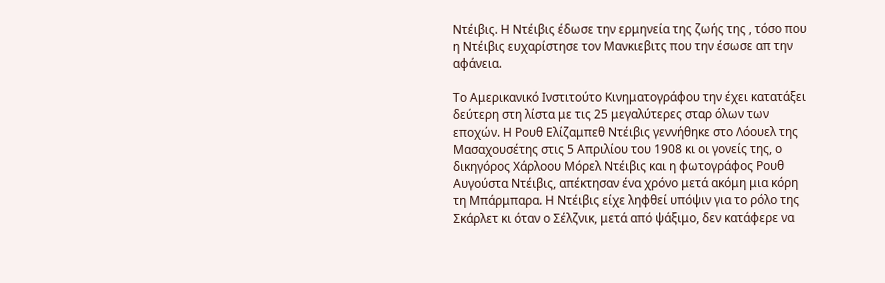Ντέιβις. Η Ντέιβις έδωσε την ερμηνεία της ζωής της , τόσο που η Ντέιβις ευχαρίστησε τον Μανκιεβιτς που την έσωσε απ την αφάνεια.

Το Αμερικανικό Ινστιτούτο Κινηματογράφου την έχει κατατάξει δεύτερη στη λίστα με τις 25 μεγαλύτερες σταρ όλων των εποχών. Η Ρουθ Ελίζαμπεθ Ντέιβις γεννήθηκε στο Λόουελ της Μασαχουσέτης στις 5 Απριλίου του 1908 κι οι γονείς της, ο δικηγόρος Χάρλοου Μόρελ Ντέιβις και η φωτογράφος Ρουθ Αυγούστα Ντέιβις, απέκτησαν ένα χρόνο μετά ακόμη μια κόρη τη Μπάρμπαρα. Η Ντέιβις είχε ληφθεί υπόψιν για το ρόλο της Σκάρλετ κι όταν ο Σέλζνικ, μετά από ψάξιμο, δεν κατάφερε να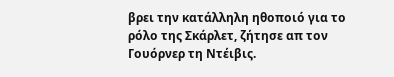βρει την κατάλληλη ηθοποιό για το ρόλο της Σκάρλετ, ζήτησε απ τον Γουόρνερ τη Ντέιβις.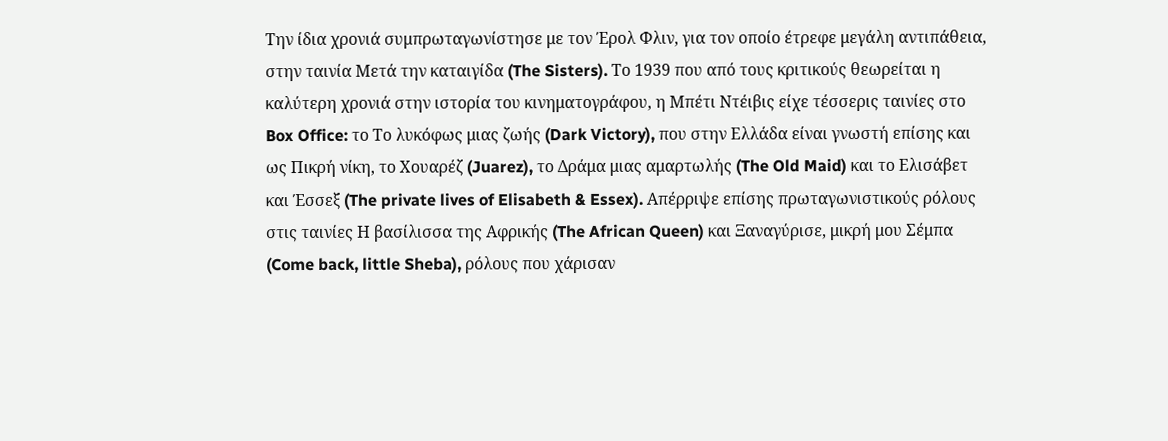Την ίδια χρονιά συμπρωταγωνίστησε με τον Έρολ Φλιν, για τον οποίο έτρεφε μεγάλη αντιπάθεια, στην ταινία Μετά την καταιγίδα (The Sisters). Το 1939 που από τους κριτικούς θεωρείται η καλύτερη χρονιά στην ιστορία του κινηματογράφου, η Μπέτι Ντέιβις είχε τέσσερις ταινίες στο Box Office: το Το λυκόφως μιας ζωής (Dark Victory), που στην Ελλάδα είναι γνωστή επίσης και ως Πικρή νίκη, το Χουαρέζ (Juarez), το Δράμα μιας αμαρτωλής (The Old Maid) και το Ελισάβετ και Έσσεξ (The private lives of Elisabeth & Essex). Απέρριψε επίσης πρωταγωνιστικούς ρόλους στις ταινίες Η βασίλισσα της Αφρικής (The African Queen) και Ξαναγύρισε, μικρή μου Σέμπα (Come back, little Sheba), ρόλους που χάρισαν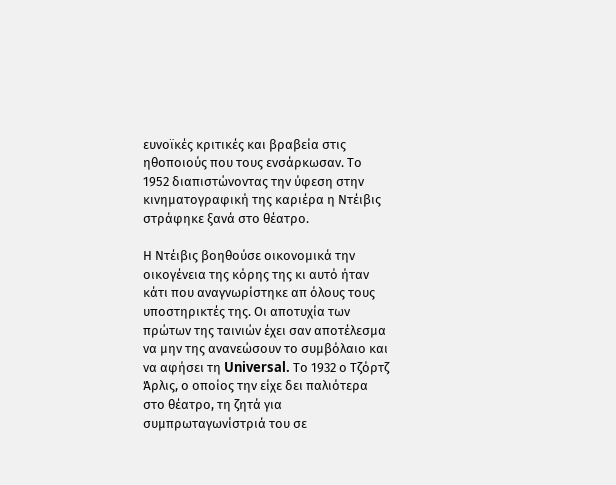ευνοϊκές κριτικές και βραβεία στις ηθοποιούς που τους ενσάρκωσαν. Το 1952 διαπιστώνοντας την ύφεση στην κινηματογραφική της καριέρα η Ντέιβις στράφηκε ξανά στο θέατρο.

Η Ντέιβις βοηθούσε οικονομικά την οικογένεια της κόρης της κι αυτό ήταν κάτι που αναγνωρίστηκε απ όλους τους υποστηρικτές της. Οι αποτυχία των πρώτων της ταινιών έχει σαν αποτέλεσμα να μην της ανανεώσουν το συμβόλαιο και να αφήσει τη Universal. Tο 1932 ο Τζόρτζ Άρλις, ο οποίος την είχε δει παλιότερα στο θέατρο, τη ζητά για συμπρωταγωνίστριά του σε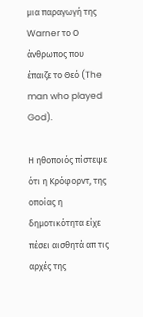μια παραγωγή της Warner το Ο άνθρωπος που έπαιζε το Θεό (The man who played God).

Η ηθοποιός πίστεψε ότι η Κρόφορντ, της οποίας η δημοτικότητα είχε πέσει αισθητά απ τις αρχές της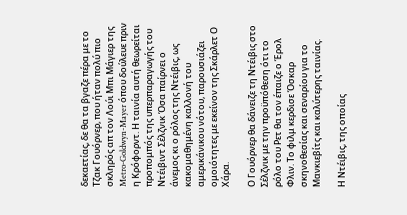δεκαετίας, δε θα τα βγαζε πέρα με το Τζακ Γουόρνερ, που ήταν πολύ πιο σκληρός απ τον Λούι Μπι Μάγιερ της Metro-Goldwyn-Mayer όπου δούλευε πριν η Κρόφορντ. Η ταινία αυτή θεωρείται προπομπός της υπερπαραγωγής του Ντέιβιντ Σέλζνικ Όσα παίρνει ο άνεμος κι ο ρόλος της Ντέιβις, ως κακομαθημένη καλλονή του αμερικάνικου νότου, παρουσιάζει ομοιότητες με εκείνον της Σκάρλετ Ο Χάρα.

Ο Γουόρνερ θα δάνειζε τη Ντέιβις στο Σέλζνικ με την προϋπόθεση ότι το ρόλο του Ρετ θα τον έπαιζε ο Έρολ Φλιν. Το φιλμ κερδισε Όσκαρ σκηνοθεσίας και σεναρίου για το Μανκιεβίτς και καλύτερης ταινίας.

Η Ντέιβις, της οποίας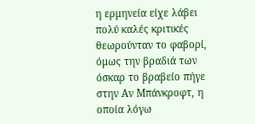η ερμηνεία είχε λάβει πολύ καλές κριτικές θεωρούνταν το φαβορί, όμως την βραδιά των όσκαρ το βραβείο πήγε στην Αν Μπάνκροφτ, η οποία λόγω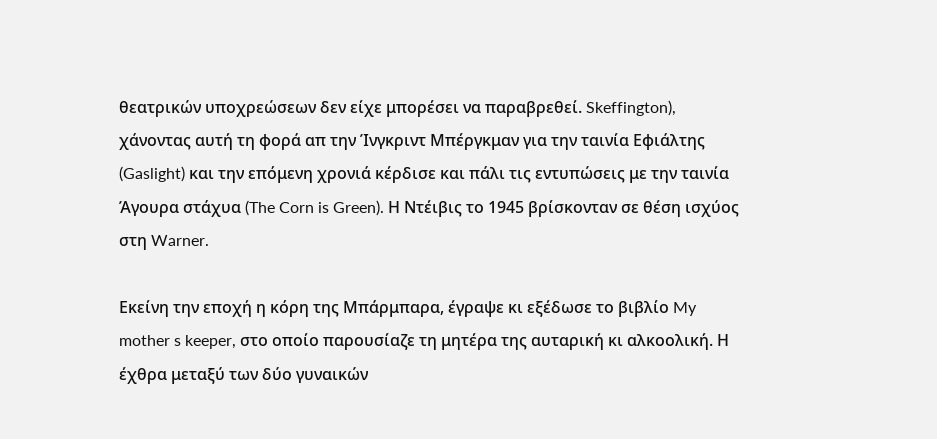θεατρικών υποχρεώσεων δεν είχε μπορέσει να παραβρεθεί. Skeffington), χάνοντας αυτή τη φορά απ την Ίνγκριντ Μπέργκμαν για την ταινία Εφιάλτης (Gaslight) και την επόμενη χρονιά κέρδισε και πάλι τις εντυπώσεις με την ταινία Άγουρα στάχυα (The Corn is Green). Η Ντέιβις το 1945 βρίσκονταν σε θέση ισχύος στη Warner.

Εκείνη την εποχή η κόρη της Μπάρμπαρα, έγραψε κι εξέδωσε το βιβλίο My mother s keeper, στο οποίο παρουσίαζε τη μητέρα της αυταρική κι αλκοολική. Η έχθρα μεταξύ των δύο γυναικών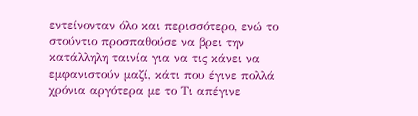εντείνονταν όλο και περισσότερο, ενώ το στούντιο προσπαθούσε να βρει την κατάλληλη ταινία για να τις κάνει να εμφανιστούν μαζί, κάτι που έγινε πολλά χρόνια αργότερα με το Τι απέγινε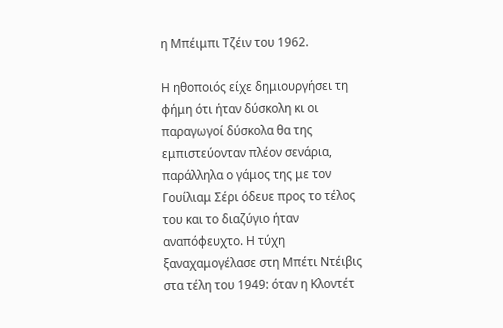η Μπέιμπι Τζέιν του 1962.

Η ηθοποιός είχε δημιουργήσει τη φήμη ότι ήταν δύσκολη κι οι παραγωγοί δύσκολα θα της εμπιστεύονταν πλέον σενάρια, παράλληλα ο γάμος της με τον Γουίλιαμ Σέρι όδευε προς το τέλος του και το διαζύγιο ήταν αναπόφευχτο. Η τύχη ξαναχαμογέλασε στη Μπέτι Ντέιβις στα τέλη του 1949: όταν η Κλοντέτ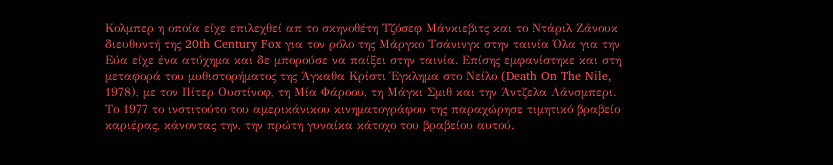Κολμπερ η οποία είχε επιλεχθεί απ το σκηνοθέτη Τζόσεφ Μάνκιεβιτς και το Ντάριλ Ζάνουκ διευθυντή της 20th Century Fox για τον ρόλο της Μάργκο Τσάνινγκ στην ταινία Όλα για την Εύα είχε ένα ατύχημα και δε μπορούσε να παίξει στην ταινία. Επίσης εμφανίστηκε και στη μεταφορά του μυθιστορήματος της Άγκαθα Κρίστι Έγκλημα στο Νείλο (Death On The Nile, 1978), με τον Πίτερ Ουστίνοφ, τη Μία Φάροου, τη Μάγκι Σμιθ και την Άντζελα Λάνσμπερι. Το 1977 το ινστιτούτο του αμερικάνικου κινηματογράφου της παραχώρησε τιμητικό βραβείο καριέρας, κάνοντας την, την πρώτη γυναίκα κάτοχο του βραβείου αυτού.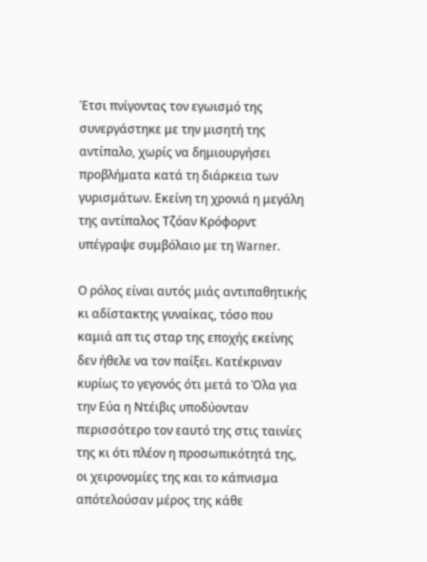Έτσι πνίγοντας τον εγωισμό της συνεργάστηκε με την μισητή της αντίπαλο, χωρίς να δημιουργήσει προβλήματα κατά τη διάρκεια των γυρισμάτων. Εκείνη τη χρονιά η μεγάλη της αντίπαλος Τζόαν Κρόφορντ υπέγραψε συμβόλαιο με τη Warner.

Ο ρόλος είναι αυτός μιάς αντιπαθητικής κι αδίστακτης γυναίκας, τόσο που καμιά απ τις σταρ της εποχής εκείνης δεν ήθελε να τον παίξει. Κατέκριναν κυρίως το γεγονός ότι μετά το Όλα για την Εύα η Ντέιβις υποδύονταν περισσότερο τον εαυτό της στις ταινίες της κι ότι πλέον η προσωπικότητά της, οι χειρονομίες της και το κάπνισμα απότελούσαν μέρος της κάθε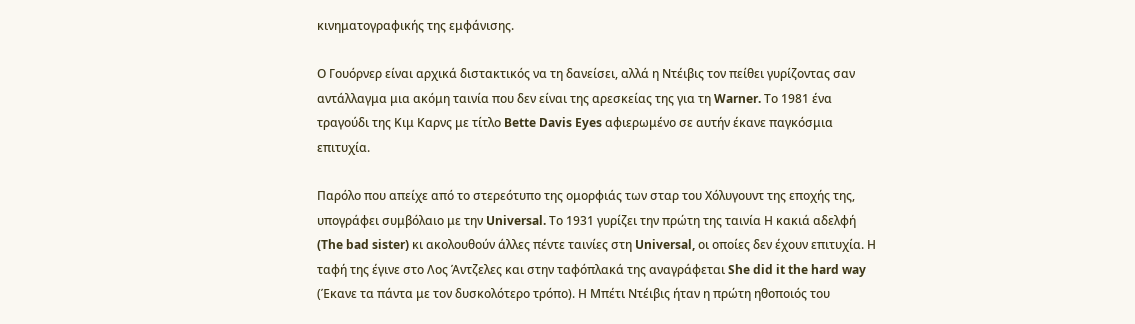κινηματογραφικής της εμφάνισης.

Ο Γουόρνερ είναι αρχικά διστακτικός να τη δανείσει, αλλά η Ντέιβις τον πείθει γυρίζοντας σαν αντάλλαγμα μια ακόμη ταινία που δεν είναι της αρεσκείας της για τη Warner. Το 1981 ένα τραγούδι της Κιμ Καρνς με τίτλο Bette Davis Eyes αφιερωμένο σε αυτήν έκανε παγκόσμια επιτυχία.

Παρόλο που απείχε από το στερεότυπο της ομορφιάς των σταρ του Χόλυγουντ της εποχής της, υπογράφει συμβόλαιο με την Universal. Το 1931 γυρίζει την πρώτη της ταινία Η κακιά αδελφή (The bad sister) κι ακολουθούν άλλες πέντε ταινίες στη Universal, οι οποίες δεν έχουν επιτυχία. Η ταφή της έγινε στο Λος Άντζελες και στην ταφόπλακά της αναγράφεται She did it the hard way (Έκανε τα πάντα με τον δυσκολότερο τρόπο). Η Μπέτι Ντέιβις ήταν η πρώτη ηθοποιός του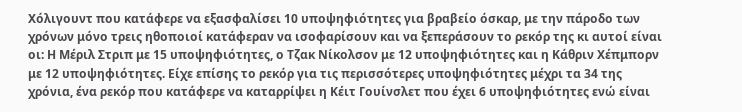Χόλιγουντ που κατάφερε να εξασφαλίσει 10 υποψηφιότητες για βραβείο όσκαρ, με την πάροδο των χρόνων μόνο τρεις ηθοποιοί κατάφεραν να ισοφαρίσουν και να ξεπεράσουν το ρεκόρ της κι αυτοί είναι οι: Η Μέριλ Στριπ με 15 υποψηφιότητες, ο Τζακ Νίκολσον με 12 υποψηφιότητες και η Κάθριν Χέπμπορν με 12 υποψηφιότητες. Είχε επίσης το ρεκόρ για τις περισσότερες υποψηφιότητες μέχρι τα 34 της χρόνια, ένα ρεκόρ που κατάφερε να καταρρίψει η Κέιτ Γουίνσλετ που έχει 6 υποψηφιότητες ενώ είναι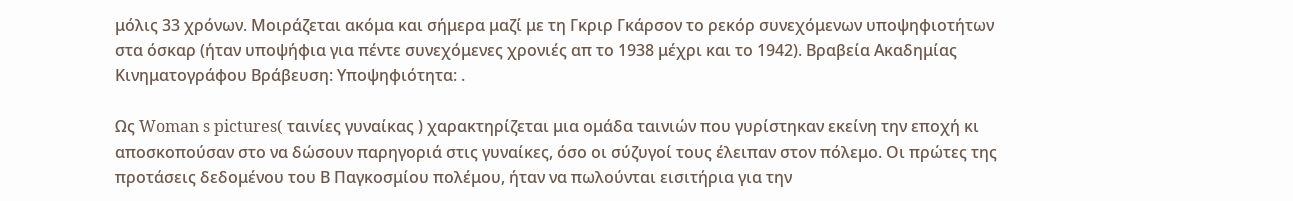μόλις 33 χρόνων. Μοιράζεται ακόμα και σήμερα μαζί με τη Γκριρ Γκάρσον το ρεκόρ συνεχόμενων υποψηφιοτήτων στα όσκαρ (ήταν υποψήφια για πέντε συνεχόμενες χρονιές απ το 1938 μέχρι και το 1942). Βραβεία Ακαδημίας Κινηματογράφου Βράβευση: Υποψηφιότητα: .

Ως Woman s pictures( ταινίες γυναίκας ) χαρακτηρίζεται μια ομάδα ταινιών που γυρίστηκαν εκείνη την εποχή κι αποσκοπούσαν στο να δώσουν παρηγοριά στις γυναίκες, όσο οι σύζυγοί τους έλειπαν στον πόλεμο. Οι πρώτες της προτάσεις δεδομένου του Β Παγκοσμίου πολέμου, ήταν να πωλούνται εισιτήρια για την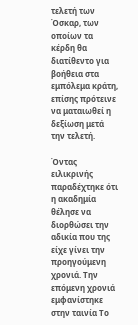τελετή των Όσκαρ, των οποίων τα κέρδη θα διατίθεντο για βοήθεια στα εμπόλεμα κράτη, επίσης πρότεινε να ματαιωθεί η δεξίωση μετά την τελετή.

Όντας ειλικρινής παραδέχτηκε ότι η ακαδημία θέλησε να διορθώσει την αδικία που της είχε γίνει την προηγούμενη χρονιά. Την επόμενη χρονιά εμφανίστηκε στην ταινία Το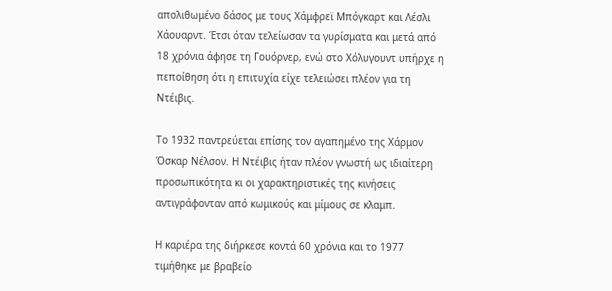απολιθωμένο δάσος με τους Χάμφρεϊ Μπόγκαρτ και Λέσλι Χάουαρντ. Έτσι όταν τελείωσαν τα γυρίσματα και μετά από 18 χρόνια άφησε τη Γουόρνερ, ενώ στο Χόλυγουντ υπήρχε η πεποίθηση ότι η επιτυχία είχε τελειώσει πλέον για τη Ντέιβις.

Το 1932 παντρεύεται επίσης τον αγαπημένο της Χάρμον Όσκαρ Νέλσον. Η Ντέιβις ήταν πλέον γνωστή ως ιδιαίτερη προσωπικότητα κι οι χαρακτηριστικές της κινήσεις αντιγράφονταν από κωμικούς και μίμους σε κλαμπ.

Η καριέρα της διήρκεσε κοντά 60 χρόνια και το 1977 τιμήθηκε με βραβείο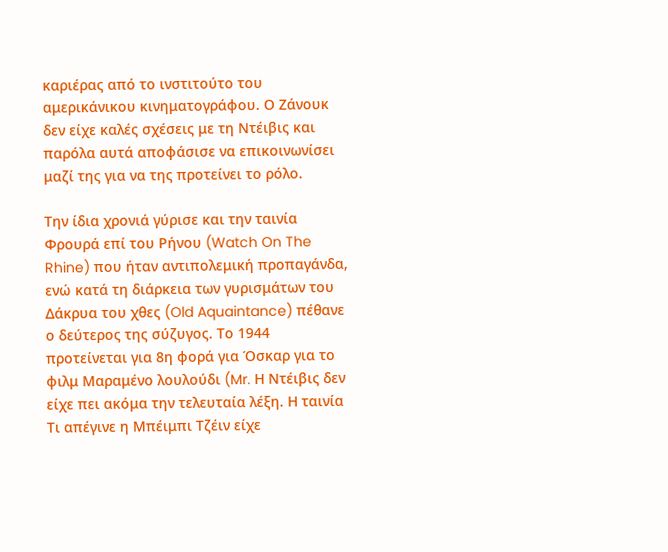καριέρας από το ινστιτούτο του αμερικάνικου κινηματογράφου. Ο Ζάνουκ δεν είχε καλές σχέσεις με τη Ντέιβις και παρόλα αυτά αποφάσισε να επικοινωνίσει μαζί της για να της προτείνει το ρόλο.

Την ίδια χρονιά γύρισε και την ταινία Φρουρά επί του Ρήνου (Watch On The Rhine) που ήταν αντιπολεμική προπαγάνδα, ενώ κατά τη διάρκεια των γυρισμάτων του Δάκρυα του χθες (Old Aquaintance) πέθανε ο δεύτερος της σύζυγος. Το 1944 προτείνεται για 8η φορά για Όσκαρ για το φιλμ Μαραμένο λουλούδι (Mr. Η Ντέιβις δεν είχε πει ακόμα την τελευταία λέξη. Η ταινία Τι απέγινε η Μπέιμπι Τζέιν είχε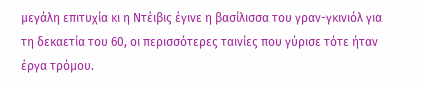μεγάλη επιτυχία κι η Ντέιβις έγινε η βασίλισσα του γραν-γκινιόλ για τη δεκαετία του 60, οι περισσότερες ταινίες που γύρισε τότε ήταν έργα τρόμου.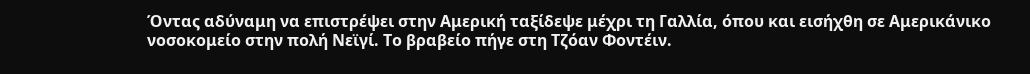Όντας αδύναμη να επιστρέψει στην Αμερική ταξίδεψε μέχρι τη Γαλλία, όπου και εισήχθη σε Αμερικάνικο νοσοκομείο στην πολή Νεϊγί. Το βραβείο πήγε στη Τζόαν Φοντέιν.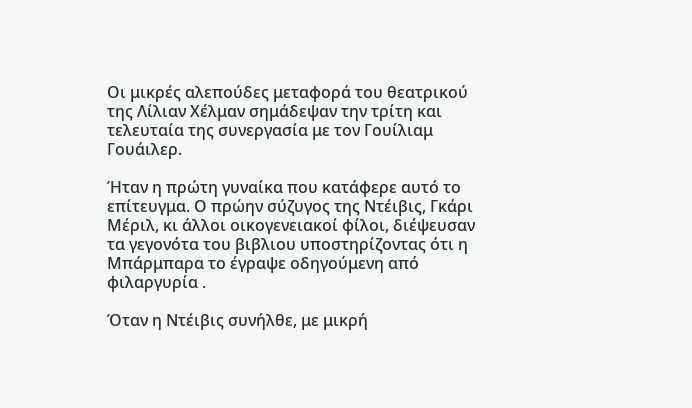Οι μικρές αλεπούδες μεταφορά του θεατρικού της Λίλιαν Χέλμαν σημάδεψαν την τρίτη και τελευταία της συνεργασία με τον Γουίλιαμ Γουάιλερ.

Ήταν η πρώτη γυναίκα που κατάφερε αυτό το επίτευγμα. Ο πρώην σύζυγος της Ντέιβις, Γκάρι Μέριλ, κι άλλοι οικογενειακοί φίλοι, διέψευσαν τα γεγονότα του βιβλιου υποστηρίζοντας ότι η Μπάρμπαρα το έγραψε οδηγούμενη από φιλαργυρία .

Όταν η Ντέιβις συνήλθε, με μικρή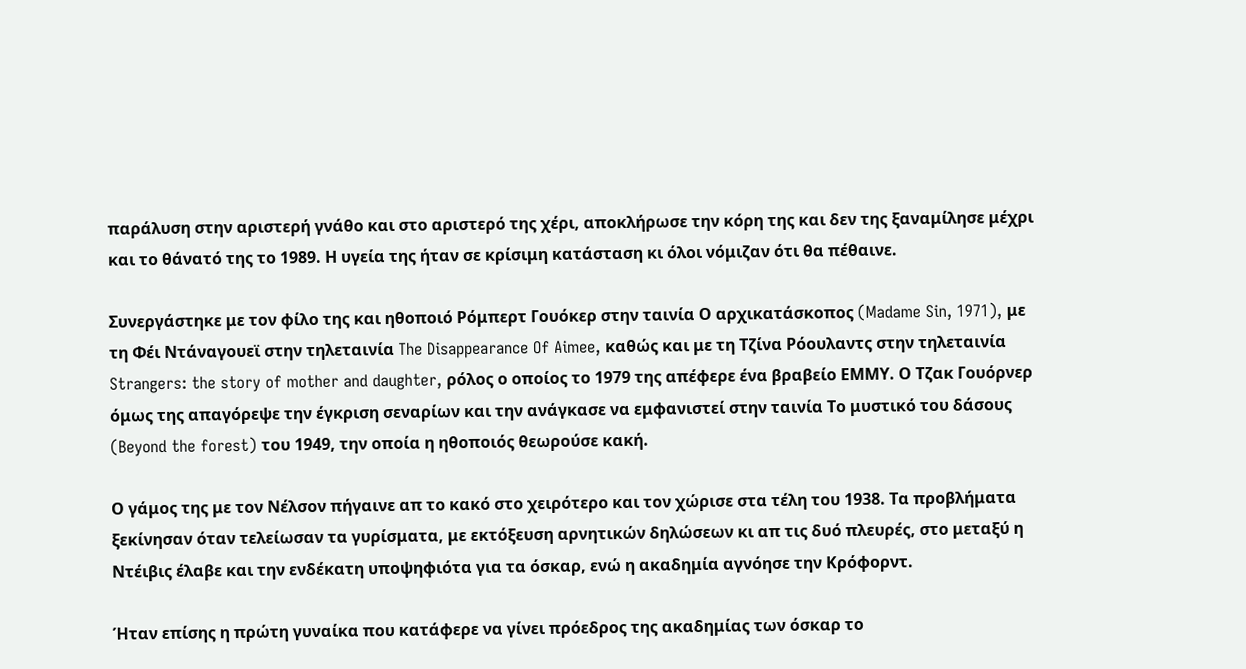παράλυση στην αριστερή γνάθο και στο αριστερό της χέρι, αποκλήρωσε την κόρη της και δεν της ξαναμίλησε μέχρι και το θάνατό της το 1989. Η υγεία της ήταν σε κρίσιμη κατάσταση κι όλοι νόμιζαν ότι θα πέθαινε.

Συνεργάστηκε με τον φίλο της και ηθοποιό Ρόμπερτ Γουόκερ στην ταινία Ο αρχικατάσκοπος (Madame Sin, 1971), με τη Φέι Ντάναγουεϊ στην τηλεταινία The Disappearance Of Aimee, καθώς και με τη Τζίνα Ρόουλαντς στην τηλεταινία Strangers: the story of mother and daughter, ρόλος ο οποίος το 1979 της απέφερε ένα βραβείο ΕΜΜΥ. Ο Τζακ Γουόρνερ όμως της απαγόρεψε την έγκριση σεναρίων και την ανάγκασε να εμφανιστεί στην ταινία Το μυστικό του δάσους (Beyond the forest) του 1949, την οποία η ηθοποιός θεωρούσε κακή.

Ο γάμος της με τον Νέλσον πήγαινε απ το κακό στο χειρότερο και τον χώρισε στα τέλη του 1938. Τα προβλήματα ξεκίνησαν όταν τελείωσαν τα γυρίσματα, με εκτόξευση αρνητικών δηλώσεων κι απ τις δυό πλευρές, στο μεταξύ η Ντέιβις έλαβε και την ενδέκατη υποψηφιότα για τα όσκαρ, ενώ η ακαδημία αγνόησε την Κρόφορντ.

Ήταν επίσης η πρώτη γυναίκα που κατάφερε να γίνει πρόεδρος της ακαδημίας των όσκαρ το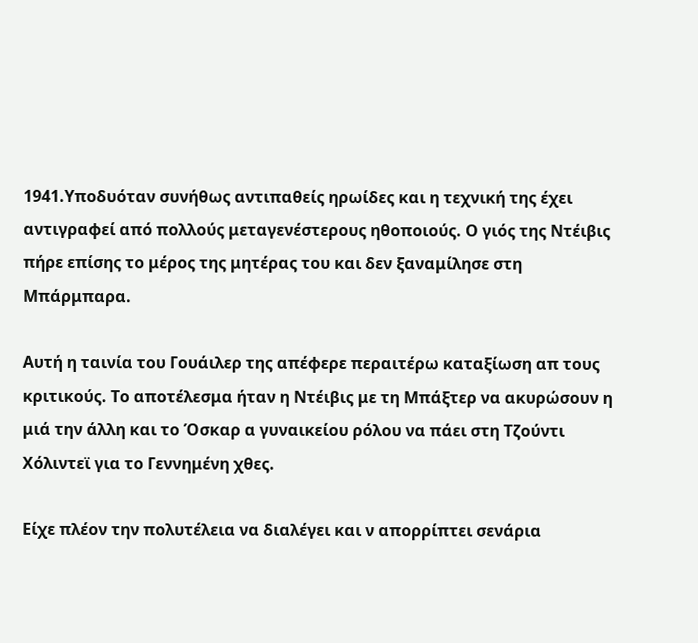1941.Υποδυόταν συνήθως αντιπαθείς ηρωίδες και η τεχνική της έχει αντιγραφεί από πολλούς μεταγενέστερους ηθοποιούς. Ο γιός της Ντέιβις πήρε επίσης το μέρος της μητέρας του και δεν ξαναμίλησε στη Μπάρμπαρα.

Αυτή η ταινία του Γουάιλερ της απέφερε περαιτέρω καταξίωση απ τους κριτικούς. Το αποτέλεσμα ήταν η Ντέιβις με τη Μπάξτερ να ακυρώσουν η μιά την άλλη και το Όσκαρ α γυναικείου ρόλου να πάει στη Τζούντι Χόλιντεϊ για το Γεννημένη χθες.

Είχε πλέον την πολυτέλεια να διαλέγει και ν απορρίπτει σενάρια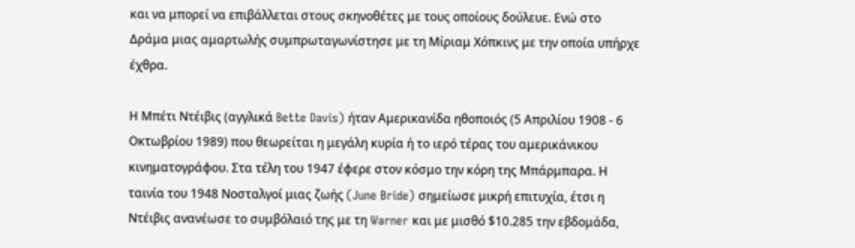και να μπορεί να επιβάλλεται στους σκηνοθέτες με τους οποίους δούλευε. Ενώ στο Δράμα μιας αμαρτωλής συμπρωταγωνίστησε με τη Μίριαμ Χόπκινς με την οποία υπήρχε έχθρα.

Η Μπέτι Ντέιβις (αγγλικά Bette Davis) ήταν Αμερικανίδα ηθοποιός (5 Απριλίου 1908 - 6 Οκτωβρίου 1989) που θεωρείται η μεγάλη κυρία ή το ιερό τέρας του αμερικάνικου κινηματογράφου. Στα τέλη του 1947 έφερε στον κόσμο την κόρη της Μπάρμπαρα. Η ταινία του 1948 Νοσταλγοί μιας ζωής (June Bride) σημείωσε μικρή επιτυχία, έτσι η Ντέιβις ανανέωσε το συμβόλαιό της με τη Warner και με μισθό $10.285 την εβδομάδα,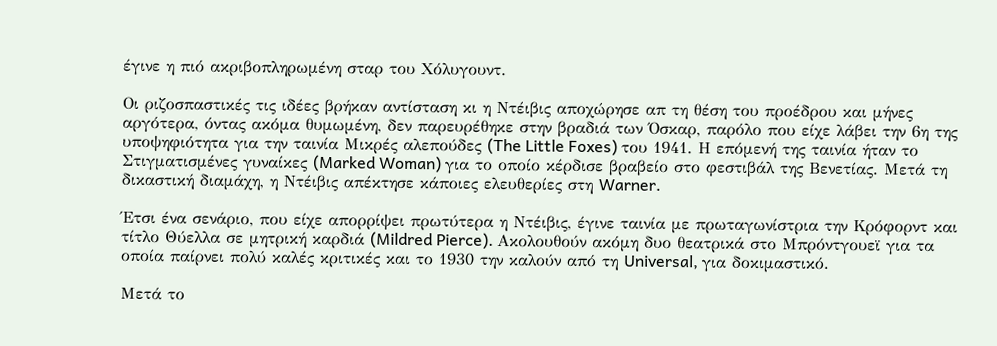έγινε η πιό ακριβοπληρωμένη σταρ του Χόλυγουντ.

Οι ριζοσπαστικές τις ιδέες βρήκαν αντίσταση κι η Ντέιβις αποχώρησε απ τη θέση του προέδρου και μήνες αργότερα, όντας ακόμα θυμωμένη, δεν παρευρέθηκε στην βραδιά των Όσκαρ, παρόλο που είχε λάβει την 6η της υποψηφιότητα για την ταινία Μικρές αλεπούδες (The Little Foxes) του 1941. Η επόμενή της ταινία ήταν το Στιγματισμένες γυναίκες (Marked Woman) για το οποίο κέρδισε βραβείο στο φεστιβάλ της Βενετίας. Μετά τη δικαστική διαμάχη, η Ντέιβις απέκτησε κάποιες ελευθερίες στη Warner.

Έτσι ένα σενάριο, που είχε απορρίψει πρωτύτερα η Ντέιβις, έγινε ταινία με πρωταγωνίστρια την Κρόφορντ και τίτλο Θύελλα σε μητρική καρδιά (Mildred Pierce). Ακολουθούν ακόμη δυο θεατρικά στο Μπρόντγουεϊ για τα οποία παίρνει πολύ καλές κριτικές και το 1930 την καλούν από τη Universal, για δοκιμαστικό.

Μετά το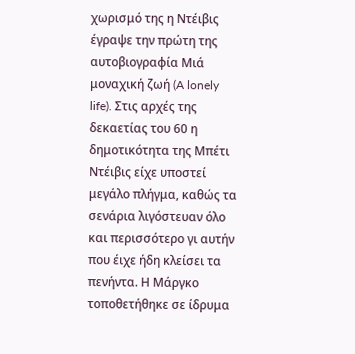χωρισμό της η Ντέιβις έγραψε την πρώτη της αυτοβιογραφία Μιά μοναχική ζωή (A lonely life). Στις αρχές της δεκαετίας του 60 η δημοτικότητα της Μπέτι Ντέιβις είχε υποστεί μεγάλο πλήγμα, καθώς τα σενάρια λιγόστευαν όλο και περισσότερο γι αυτήν που έιχε ήδη κλείσει τα πενήντα. Η Μάργκο τοποθετήθηκε σε ίδρυμα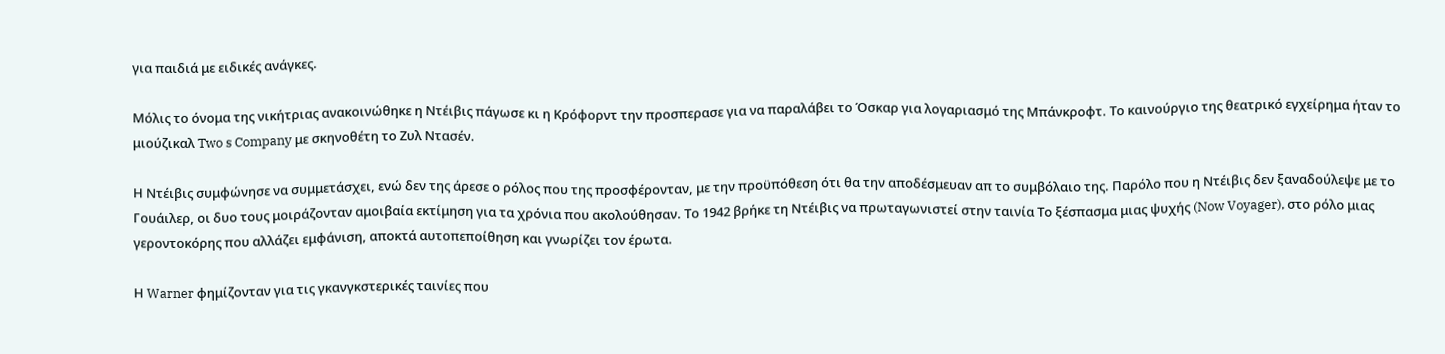για παιδιά με ειδικές ανάγκες.

Μόλις το όνομα της νικήτριας ανακοινώθηκε η Ντέιβις πάγωσε κι η Κρόφορντ την προσπερασε για να παραλάβει το Όσκαρ για λογαριασμό της Μπάνκροφτ. Το καινούργιο της θεατρικό εγχείρημα ήταν το μιούζικαλ Two s Company με σκηνοθέτη το Ζυλ Ντασέν.

Η Ντέιβις συμφώνησε να συμμετάσχει, ενώ δεν της άρεσε ο ρόλος που της προσφέρονταν, με την προϋπόθεση ότι θα την αποδέσμευαν απ το συμβόλαιο της. Παρόλο που η Ντέιβις δεν ξαναδούλεψε με το Γουάιλερ, οι δυο τους μοιράζονταν αμοιβαία εκτίμηση για τα χρόνια που ακολούθησαν. Το 1942 βρήκε τη Ντέιβις να πρωταγωνιστεί στην ταινία Το ξέσπασμα μιας ψυχής (Now Voyager), στο ρόλο μιας γεροντοκόρης που αλλάζει εμφάνιση, αποκτά αυτοπεποίθηση και γνωρίζει τον έρωτα.

Η Warner φημίζονταν για τις γκανγκστερικές ταινίες που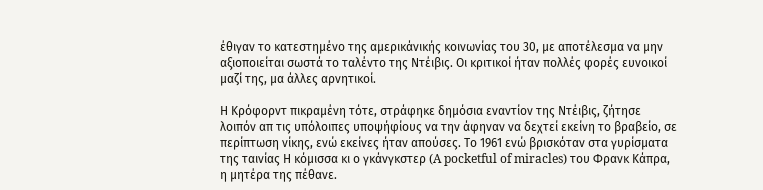έθιγαν το κατεστημένο της αμερικάνικής κοινωνίας του 30, με αποτέλεσμα να μην αξιοποιείται σωστά το ταλέντο της Ντέιβις. Οι κριτικοί ήταν πολλές φορές ευνοικοί μαζί της, μα άλλες αρνητικοί.

Η Κρόφορντ πικραμένη τότε, στράφηκε δημόσια εναντίον της Ντέιβις, ζήτησε λοιπόν απ τις υπόλοιπες υποψήφίους να την άφηναν να δεχτεί εκείνη το βραβείο, σε περίπτωση νίκης, ενώ εκείνες ήταν απούσες. Το 1961 ενώ βρισκόταν στα γυρίσματα της ταινίας Η κόμισσα κι ο γκάνγκστερ (A pocketful of miracles) του Φρανκ Κάπρα, η μητέρα της πέθανε.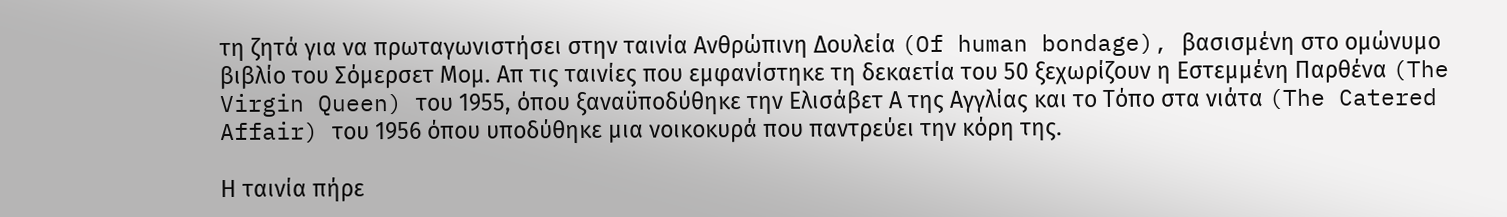τη ζητά για να πρωταγωνιστήσει στην ταινία Ανθρώπινη Δουλεία (Of human bondage), βασισμένη στο ομώνυμο βιβλίο του Σόμερσετ Μομ. Απ τις ταινίες που εμφανίστηκε τη δεκαετία του 50 ξεχωρίζουν η Εστεμμένη Παρθένα (The Virgin Queen) του 1955, όπου ξαναϋποδύθηκε την Ελισάβετ Α της Αγγλίας και το Τόπο στα νιάτα (The Catered Affair) του 1956 όπου υποδύθηκε μια νοικοκυρά που παντρεύει την κόρη της.

Η ταινία πήρε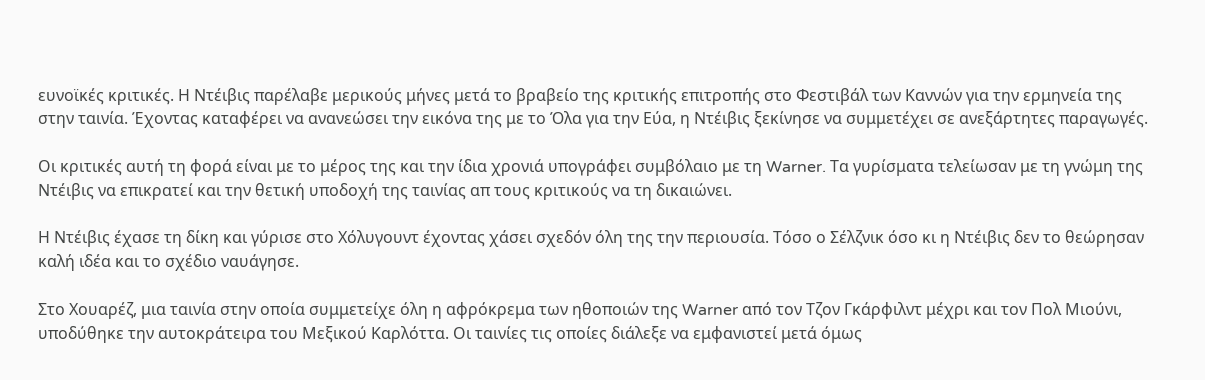ευνοϊκές κριτικές. Η Ντέιβις παρέλαβε μερικούς μήνες μετά το βραβείο της κριτικής επιτροπής στο Φεστιβάλ των Καννών για την ερμηνεία της στην ταινία. Έχοντας καταφέρει να ανανεώσει την εικόνα της με το Όλα για την Εύα, η Ντέιβις ξεκίνησε να συμμετέχει σε ανεξάρτητες παραγωγές.

Oι κριτικές αυτή τη φορά είναι με το μέρος της και την ίδια χρονιά υπογράφει συμβόλαιο με τη Warner. Τα γυρίσματα τελείωσαν με τη γνώμη της Ντέιβις να επικρατεί και την θετική υποδοχή της ταινίας απ τους κριτικούς να τη δικαιώνει.

Η Ντέιβις έχασε τη δίκη και γύρισε στο Χόλυγουντ έχοντας χάσει σχεδόν όλη της την περιουσία. Τόσο ο Σέλζνικ όσο κι η Ντέιβις δεν το θεώρησαν καλή ιδέα και το σχέδιο ναυάγησε.

Στο Χουαρέζ, μια ταινία στην οποία συμμετείχε όλη η αφρόκρεμα των ηθοποιών της Warner από τον Τζον Γκάρφιλντ μέχρι και τον Πολ Μιούνι, υποδύθηκε την αυτοκράτειρα του Μεξικού Καρλόττα. Οι ταινίες τις οποίες διάλεξε να εμφανιστεί μετά όμως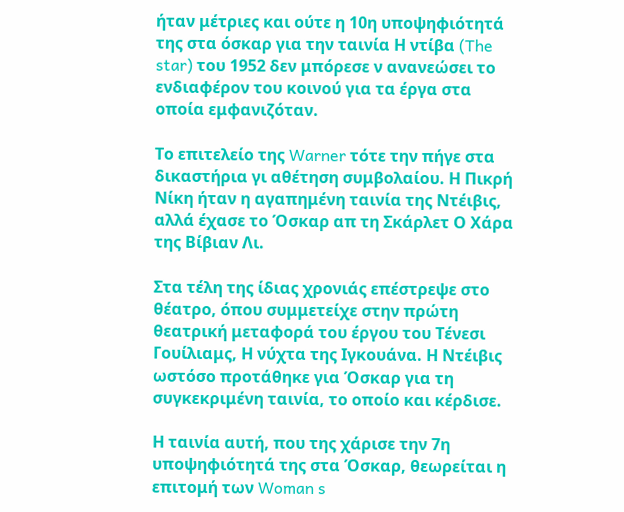ήταν μέτριες και ούτε η 10η υποψηφιότητά της στα όσκαρ για την ταινία Η ντίβα (The star) του 1952 δεν μπόρεσε ν ανανεώσει το ενδιαφέρον του κοινού για τα έργα στα οποία εμφανιζόταν.

Το επιτελείο της Warner τότε την πήγε στα δικαστήρια γι αθέτηση συμβολαίου. Η Πικρή Νίκη ήταν η αγαπημένη ταινία της Ντέιβις, αλλά έχασε το Όσκαρ απ τη Σκάρλετ Ο Χάρα της Βίβιαν Λι.

Στα τέλη της ίδιας χρονιάς επέστρεψε στο θέατρο, όπου συμμετείχε στην πρώτη θεατρική μεταφορά του έργου του Τένεσι Γουίλιαμς, Η νύχτα της Ιγκουάνα. Η Ντέιβις ωστόσο προτάθηκε για Όσκαρ για τη συγκεκριμένη ταινία, το οποίο και κέρδισε.

Η ταινία αυτή, που της χάρισε την 7η υποψηφιότητά της στα Όσκαρ, θεωρείται η επιτομή των Woman s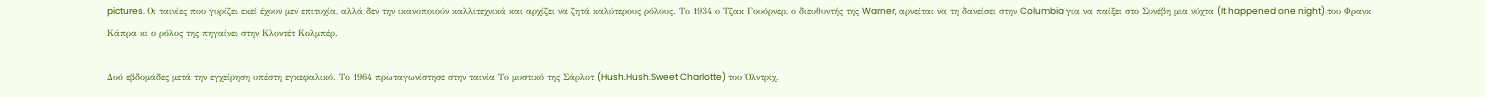pictures. Οι ταινίες που γυρίζει εκεί έχουν μεν επιτυχία, αλλά δεν την ικανοποιούν καλλιτεχνικά και αρχίζει να ζητά καλύτερους ρόλους. Το 1934 ο Τζακ Γουόρνερ, ο διευθυντής της Warner, αρνείται να τη δανείσει στην Columbia για να παίξει στο Συνέβη μια νύχτα (It happened one night) του Φρανκ Κάπρα κι ο ρόλος της πηγαίνει στην Κλοντέτ Κολμπέρ.

Δυό εβδομάδες μετά την εγχείρηση υπέστη εγκεφαλικό. Το 1964 πρωταγωνίστησε στην ταινία Το μυστικό της Σάρλοτ (Hush.Hush.Sweet Charlotte) του Όλντριχ.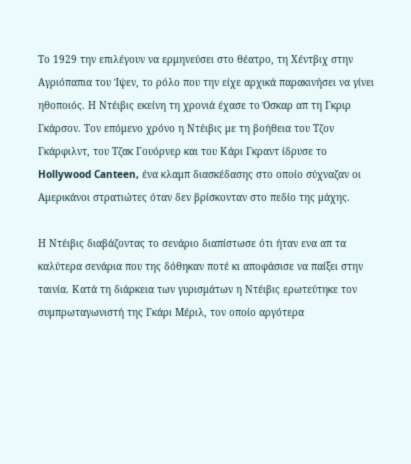Το 1929 την επιλέγουν να ερμηνεύσει στο θέατρο, τη Χέντβιχ στην Αγριόπαπια του Ίψεν, το ρόλο που την είχε αρχικά παρακινήσει να γίνει ηθοποιός. Η Ντέιβις εκείνη τη χρονιά έχασε το Όσκαρ απ τη Γκριρ Γκάρσον. Τον επόμενο χρόνο η Ντέιβις με τη βοήθεια του Τζον Γκάρφιλντ, του Τζακ Γουόρνερ και του Κάρι Γκραντ ίδρυσε το Hollywood Canteen, ένα κλαμπ διασκέδασης στο οποίο σύχναζαν οι Αμερικάνοι στρατιώτες όταν δεν βρίσκονταν στο πεδίο της μάχης.

Η Ντέιβις διαβάζοντας το σενάριο διαπίστωσε ότι ήταν ενα απ τα καλύτερα σενάρια που της δόθηκαν ποτέ κι αποφάσισε να παίξει στην ταινία. Κατά τη διάρκεια των γυρισμάτων η Ντέιβις ερωτεύτηκε τον συμπρωταγωνιστή της Γκάρι Μέριλ, τον οποίο αργότερα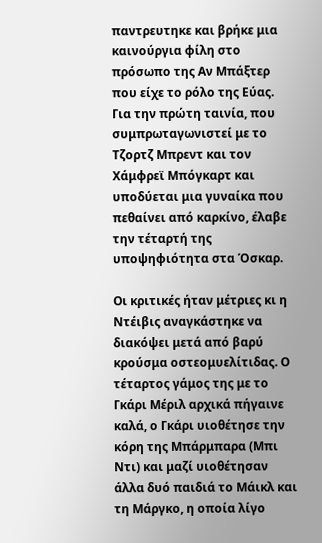παντρευτηκε και βρήκε μια καινούργια φίλη στο πρόσωπο της Αν Μπάξτερ που είχε το ρόλο της Εύας. Για την πρώτη ταινία, που συμπρωταγωνιστεί με το Τζορτζ Μπρεντ και τον Χάμφρεϊ Μπόγκαρτ και υποδύεται μια γυναίκα που πεθαίνει από καρκίνο, έλαβε την τέταρτή της υποψηφιότητα στα Όσκαρ.

Οι κριτικές ήταν μέτριες κι η Ντέιβις αναγκάστηκε να διακόψει μετά από βαρύ κρούσμα οστεομυελίτιδας. Ο τέταρτος γάμος της με το Γκάρι Μέριλ αρχικά πήγαινε καλά, ο Γκάρι υιοθέτησε την κόρη της Μπάρμπαρα (Μπι Ντι) και μαζί υιοθέτησαν άλλα δυό παιδιά το Μάικλ και τη Μάργκο, η οποία λίγο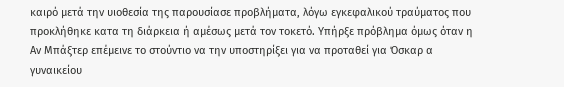καιρό μετά την υιοθεσία της παρουσίασε προβλήματα, λόγω εγκεφαλικού τραύματος που προκλήθηκε κατα τη διάρκεια ή αμέσως μετά τον τοκετό. Υπήρξε πρόβλημα όμως όταν η Αν Μπάξτερ επέμεινε το στούντιο να την υποστηρίξει για να προταθεί για Όσκαρ α γυναικείου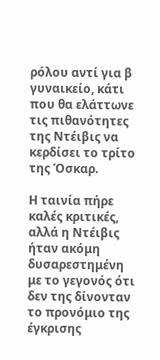ρόλου αντί για β γυναικείο, κάτι που θα ελάττωνε τις πιθανότητες της Ντέιβις να κερδίσει το τρίτο της Όσκαρ.

Η ταινία πήρε καλές κριτικές, αλλά η Ντέιβις ήταν ακόμη δυσαρεστημένη με το γεγονός ότι δεν της δίνονταν το προνόμιο της έγκρισης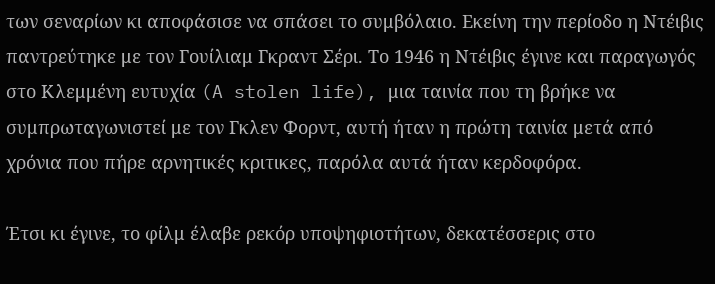των σεναρίων κι αποφάσισε να σπάσει το συμβόλαιο. Εκείνη την περίοδο η Ντέιβις παντρεύτηκε με τον Γουίλιαμ Γκραντ Σέρι. Το 1946 η Ντέιβις έγινε και παραγωγός στο Κλεμμένη ευτυχία (A stolen life), μια ταινία που τη βρήκε να συμπρωταγωνιστεί με τον Γκλεν Φορντ, αυτή ήταν η πρώτη ταινία μετά από χρόνια που πήρε αρνητικές κριτικες, παρόλα αυτά ήταν κερδοφόρα.

Έτσι κι έγινε, το φίλμ έλαβε ρεκόρ υποψηφιοτήτων, δεκατέσσερις στο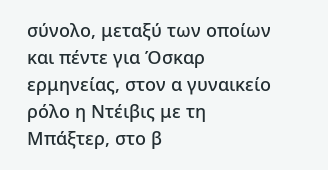σύνολο, μεταξύ των οποίων και πέντε για Όσκαρ ερμηνείας, στον α γυναικείο ρόλο η Ντέιβις με τη Μπάξτερ, στο β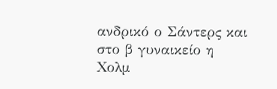ανδρικό ο Σάντερς και στο β γυναικείο η Χολμ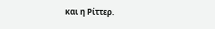και η Ρίττερ.